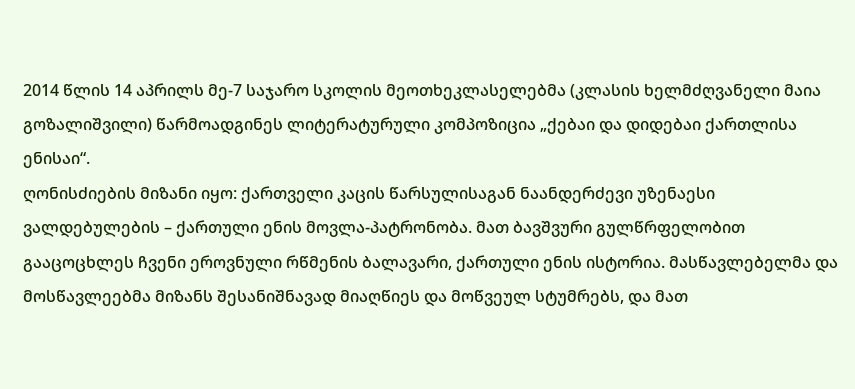2014 წლის 14 აპრილს მე-7 საჯარო სკოლის მეოთხეკლასელებმა (კლასის ხელმძღვანელი მაია გოზალიშვილი) წარმოადგინეს ლიტერატურული კომპოზიცია „ქებაი და დიდებაი ქართლისა ენისაი“.
ღონისძიების მიზანი იყო: ქართველი კაცის წარსულისაგან ნაანდერძევი უზენაესი ვალდებულების – ქართული ენის მოვლა-პატრონობა. მათ ბავშვური გულწრფელობით გააცოცხლეს ჩვენი ეროვნული რწმენის ბალავარი, ქართული ენის ისტორია. მასწავლებელმა და მოსწავლეებმა მიზანს შესანიშნავად მიაღწიეს და მოწვეულ სტუმრებს, და მათ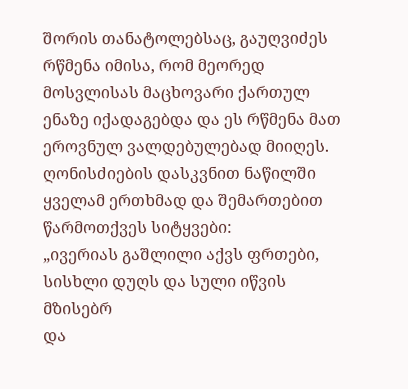შორის თანატოლებსაც, გაუღვიძეს რწმენა იმისა, რომ მეორედ მოსვლისას მაცხოვარი ქართულ ენაზე იქადაგებდა და ეს რწმენა მათ ეროვნულ ვალდებულებად მიიღეს.
ღონისძიების დასკვნით ნაწილში ყველამ ერთხმად და შემართებით წარმოთქვეს სიტყვები:
„ივერიას გაშლილი აქვს ფრთები,
სისხლი დუღს და სული იწვის მზისებრ
და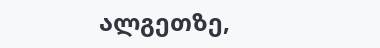ალგეთზე,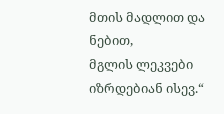მთის მადლით და ნებით,
მგლის ლეკვები იზრდებიან ისევ.“